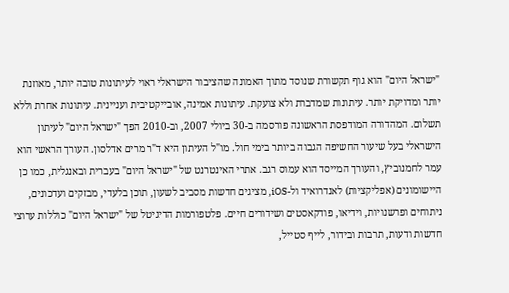"ישראל היום" הוא גוף תקשורת שנוסד מתוך האמונה שהציבור הישראלי ראוי לעיתונות טובה יותר, מאוזנת יותר ומדויקת יותר. עיתונות שמדברת ולא צועקת. עיתונות אמינה, אובייקטיבית ועניינית. עיתונות אחרת וללא תשלום. המהדורה המודפסת הראשונה פורסמה ב-30 ביולי 2007, וב-2010 הפך "ישראל היום" לעיתון הישראלי בעל שיעור החשיפה הגבוה ביותר בימי חול. מו"ל העיתון היא ד"ר מרים אדלסון. העורך הראשי הוא עמר לחמנוביץ, והעורך המייסד הוא עמוס רגב. אתרי האינטרנט של "ישראל היום" בעברית ובאנגלית, כמו כן היישומונים (אפליקציות) לאנדרואיד ול-iOS, מציגים חדשות מסביב לשעון, תוכן בלעדי, מבזקים ועדכונים, ניתוחים ופרשנויות, וידיאו, פודקאסטים ושידורים חיים. פלטפורמות הדיגיטל של "ישראל היום" כוללות ערוצי חדשות ודעות, תרבות ובידור, לייף סטייל,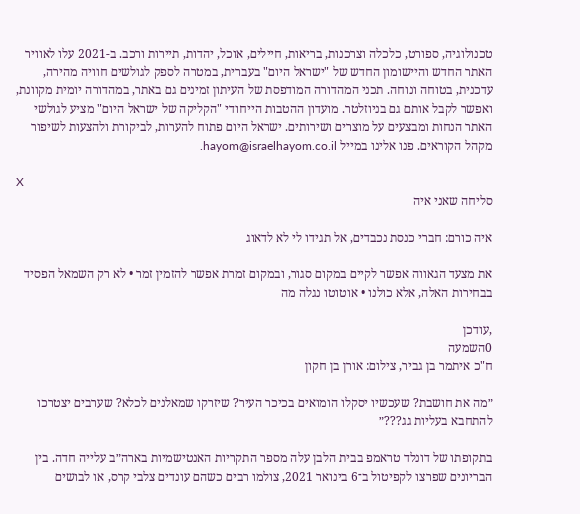טכנולוגיה, ספורט, כלכלה וצרכנות, בריאות, חיילים, אוכל, יהדות, תיירות ורכב. ב-2021 עלו לאוויר האתר החדש והיישומון החדש של "ישראל היום" בעברית, במטרה לספק לגולשים חוויה מהירה, עדכנית, בטוחה ונוחה. תכני המהדורה המודפסת של העיתון זמינים גם באתר, במהדורה יומית מקוונת, ואפשר לקבל אותם גם בניוזלטר. מועדון ההטבות הייחודי "הקליקה של ישראל היום" מציע לגולשי האתר הנחות ומבצעים על מוצרים ושירותים. ישראל היום פתוח להערות, לביקורת ולהצעות לשיפור מקהל הקוראים. פנו אלינו במייל hayom@israelhayom.co.il.

X
סליחה שאני איה

איה כורם: חברי כנסת נכבדים, אל תגידו לי לא לדאוג

את מצעד הגאווה אפשר לקיים במקום סגור, ובמקום זמרת אפשר להזמין זמר • לא רק השמאל הפסיד בבחירות האלה, אלא כולנו • אוטוטו נגלה מה

,עודכן
0השמעה
ח"כ איתמר בן גביר, צילום: אורן בן חקון

״מה את חושבת? שעכשיו יסקלו הומואים בכיכר העיר? שיזרקו שמאלנים לכלא? שערבים יצטרכו להתחבא בעליות גג???״

בתקופתו של דונלד טראמפ בבית הלבן עלה מספר התקריות האנטישמיות בארה״ב עלייה חדה. בין הבריונים שפרצו לקפיטול ב־6 בינואר 2021, צולמו רבים כשהם עונדים צלבי קרס, או לבושים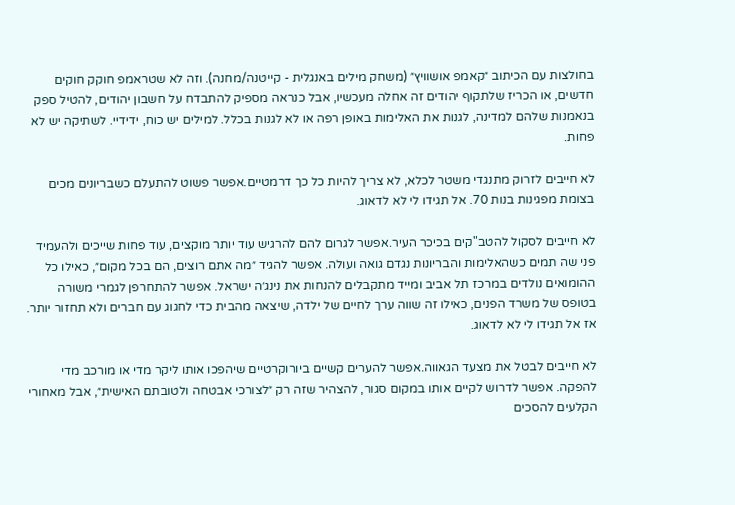בחולצות עם הכיתוב ״קאמפ אושוויץ״ (משחק מילים באנגלית - קייטנה/מחנה). וזה לא שטראמפ חוקק חוקים חדשים, או הכריז שלתקוף יהודים זה אחלה מעכשיו, אבל כנראה מספיק להתבדח על חשבון יהודים, להטיל ספק בנאמנות שלהם למדינה, לגנות את האלימות באופן רפה או לא לגנות בכלל. למילים יש כוח, ידידיי. לשתיקה יש לא פחות.

לא חייבים לזרוק מתנגדי משטר לכלא, לא צריך להיות כל כך דרמטיים.אפשר פשוט להתעלם כשבריונים מכים בצומת מפגינות בנות 70. אל תגידו לי לא לדאוג.

לא חייבים לסקול להטב"קים בכיכר העיר.אפשר לגרום להם להרגיש עוד יותר מוקצים, עוד פחות שייכים ולהעמיד פני שה תמים כשהאלימות והבריונות נגדם גואה ועולה. אפשר להגיד ״מה אתם רוצים, הם בכל מקום״, כאילו כל ההומואים נולדים במרכז תל אביב ומייד מתקבלים להנחות את נינג׳ה ישראל. אפשר להתחרפן לגמרי משורה בטופס של משרד הפנים, כאילו זה שווה ערך לחיים של ילדה, שיצאה מהבית כדי לחגוג עם חברים ולא תחזור יותר. אז אל תגידו לי לא לדאוג.

לא חייבים לבטל את מצעד הגאווה.אפשר להערים קשיים ביורוקרטיים שיהפכו אותו ליקר מדי או מורכב מדי להפקה. אפשר לדרוש לקיים אותו במקום סגור, להצהיר שזה רק ״לצורכי אבטחה ולטובתם האישית״, אבל מאחורי הקלעים להסכים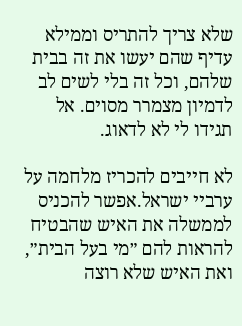שלא צריך להתריס וממילא עדיף שהם יעשו את זה בבית שלהם, וכל זה בלי לשים לב לדמיון מצמרר מסוים. אל תגידו לי לא לדאוג.

לא חייבים להכריז מלחמה על ערביי ישראל.אפשר להכניס לממשלה את האיש שהבטיח להראות להם ״מי בעל הבית״, ואת האיש שלא רוצה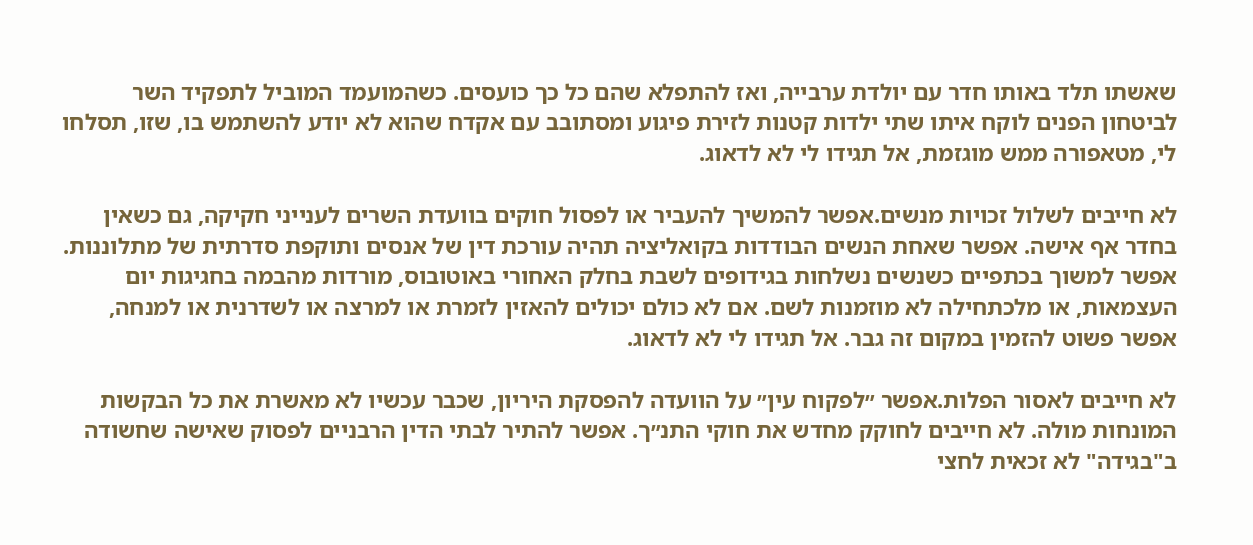שאשתו תלד באותו חדר עם יולדת ערבייה, ואז להתפלא שהם כל כך כועסים. כשהמועמד המוביל לתפקיד השר לביטחון הפנים לוקח איתו שתי ילדות קטנות לזירת פיגוע ומסתובב עם אקדח שהוא לא יודע להשתמש בו, שזו, תסלחו לי, מטאפורה ממש מוגזמת, אל תגידו לי לא לדאוג.

לא חייבים לשלול זכויות מנשים.אפשר להמשיך להעביר או לפסול חוקים בוועדת השרים לענייני חקיקה, גם כשאין בחדר אף אישה. אפשר שאחת הנשים הבודדות בקואליציה תהיה עורכת דין של אנסים ותוקפת סדרתית של מתלוננות. אפשר למשוך בכתפיים כשנשים נשלחות בגידופים לשבת בחלק האחורי באוטובוס, מורדות מהבמה בחגיגות יום העצמאות, או מלכתחילה לא מוזמנות לשם. אם לא כולם יכולים להאזין לזמרת או למרצה או לשדרנית או למנחה, אפשר פשוט להזמין במקום זה גבר. אל תגידו לי לא לדאוג.

לא חייבים לאסור הפלות.אפשר ״לפקוח עין״ על הוועדה להפסקת היריון, שכבר עכשיו לא מאשרת את כל הבקשות המונחות מולה. לא חייבים לחוקק מחדש את חוקי התנ״ך. אפשר להתיר לבתי הדין הרבניים לפסוק שאישה שחשודה ב"בגידה" לא זכאית לחצי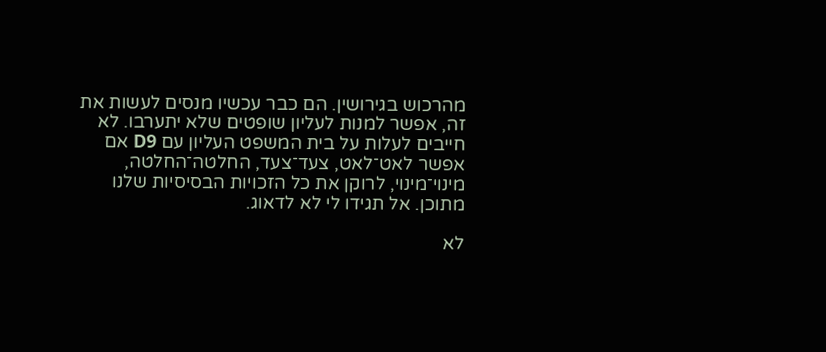מהרכוש בגירושין. הם כבר עכשיו מנסים לעשות את זה, אפשר למנות לעליון שופטים שלא יתערבו. לא חייבים לעלות על בית המשפט העליון עם D9 אם אפשר לאט־לאט, צעד־צעד, החלטה־החלטה, מינוי־מינוי, לרוקן את כל הזכויות הבסיסיות שלנו מתוכן. אל תגידו לי לא לדאוג.

לא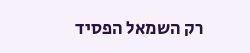רק השמאל הפסיד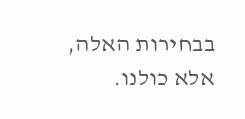בבחירות האלה, אלא כולנו.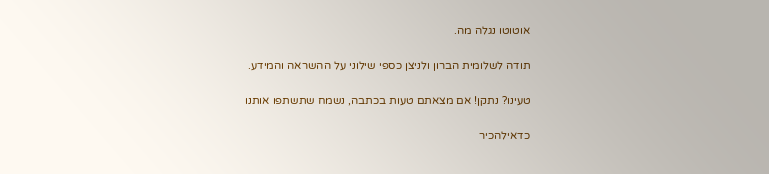אוטוטו נגלה מה.

תודה לשלומית הברון ולניצן כספי שילוני על ההשראה והמידע.

טעינו? נתקן! אם מצאתם טעות בכתבה, נשמח שתשתפו אותנו

כדאילהכיר